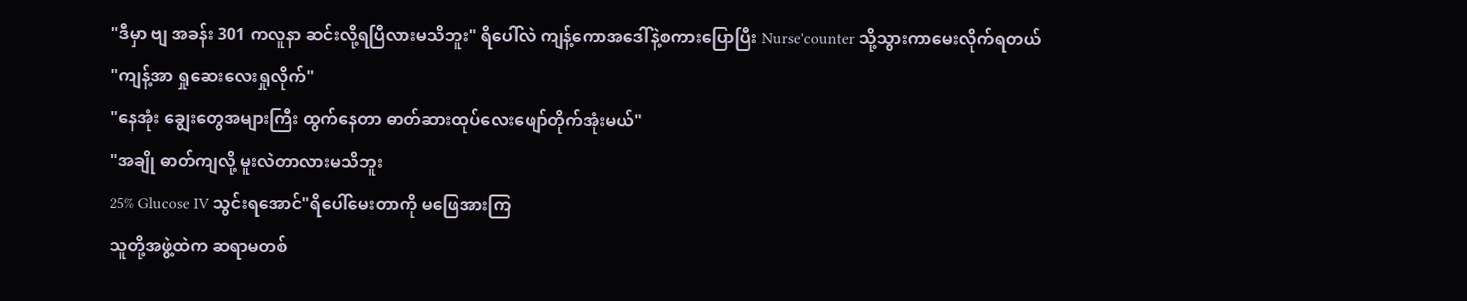"ဒီမှာ ဗျ အခန်း 301 ကလူနာ ဆင်းလို့ရပြီလားမသိဘူး" ရိပေါ်လဲ ကျန့်ကောအဒေါ်နဲ့စကားပြောပြီး Nurse'counter သို့သွားကာမေးလိုက်ရတယ်
"ကျန့်အာ ရှုဆေးလေးရှုလိုက်"
"နေအုံး ချွေးတွေအများကြီး ထွက်နေတာ ဓာတ်ဆားထုပ်လေးဖျော်တိုက်အုံးမယ်"
"အချို ဓာတ်ကျလို့ မူးလဲတာလားမသိဘူး
25% Glucose IV သွင်းရအောင်"ရိပေါ်မေးတာကို မဖြေအားကြ
သူတို့အဖွဲ့ထဲက ဆရာမတစ်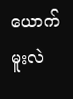ယောက်မူးလဲ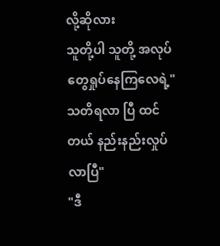လို့ဆိုလား
သူတို့ပါ သူတို့ အလုပ်တွေရှုပ်နေကြလေရဲ့"သတိရလာ ပြီ ထင်တယ် နည်းနည်းလှုပ်လာပြီ"
"ဒီ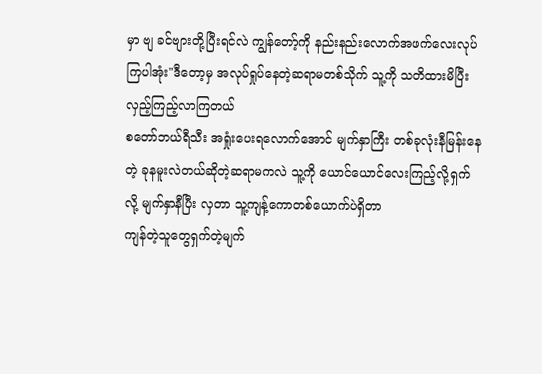မှာ ဗျ ခင်ဗျားတို့ပြီးရင်လဲ ကျွန်တော့်ကို နည်းနည်းလောက်အဖက်လေးလုပ်ကြပါအုံး"ဒီတော့မှ အလုပ်ရှုပ်နေတဲ့ဆရာမတစ်သိုက် သူ့ကို သတိထားမိပြီး လှည့်ကြည့်လာကြတယ်
စတော်ဘယ်ရီသီး အရှုံးပေးရလောက်အောင် မျက်နှာကြီး တစ်ခုလုံးနီမြန်းနေတဲ့ ခုနမူးလဲတယ်ဆိုတဲ့ဆရာမကလဲ သူ့ကို ယောင်ယောင်လေးကြည့်လို့ရှက်လို့ မျက်နှာနီပြီး လှတာ သူ့ကျန့်ကောတစ်ယောက်ပဲရှိတာ
ကျန်တဲ့သူတွေရှက်တဲ့မျက်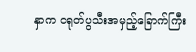နှာက ငရုတ်ပွသီးအမှည့်ခြောက်ကြီး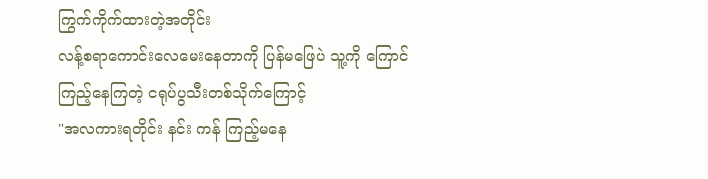ကြွက်ကိုက်ထားတဲ့အတိုင်း
လန့်စရာကောင်းလေမေးနေတာကို ပြန်မဖြေပဲ သူ့ကို ကြောင်ကြည့်နေကြတဲ့ ငရုပ်ပွသီးတစ်သိုက်ကြောင့်
"အလကားရတိုင်း နင်း ကန် ကြည့်မနေ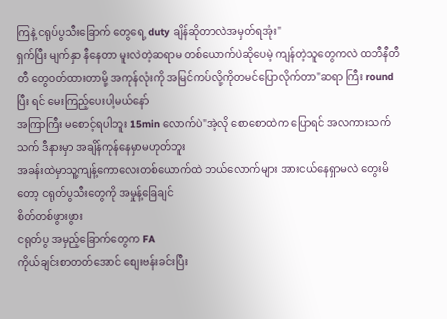ကြနဲ့ ငရုပ်ပွသီးခြောက် တွေရေ့ duty ချိန်ဆိုတာလဲအမှတ်ရအုံး"
ရှက်ပြီး မျက်နှာ နီနေတာ မူးလဲတဲ့ဆရာမ တစ်ယောက်ပဲဆိုပေမဲ့ ကျန်တဲ့သူတွေကလဲ ထဘီနီတီတီ တွေဝတ်ထားတာမို့ အကုန်လုံးကို အမြင်ကပ်လို့ကိုတမင်ပြောလိုက်တာ"ဆရာ ကြီး round ပြီး ရင် မေးကြည့်ပေးပါ့မယ်နော်
အကြာကြီး မစောင့်ရပါဘူး 15min လောက်ပဲ"အဲ့လို စောစောထဲက ပြောရင် အလကားသက်သက် ဒီနားမှာ အချိန်ကုန်နေမှာမဟုတ်ဘူး
အခန်းထဲမှာသူ့ကျန့်ကောလေးတစ်ယောက်ထဲ ဘယ်လောက်များ အားငယ်နေရှာမလဲ တွေးမိတော့ ငရုတ်ပွသီးတွေကို အမှုန့်ခြေချင်
စိတ်တစ်ဖွားဖွား
ငရုတ်ပွ အမှည့်ခြောက်တွေက FA
ကိုယ်ချင်းစာတတ်အောင် စျေးဗန်းခင်းပြီး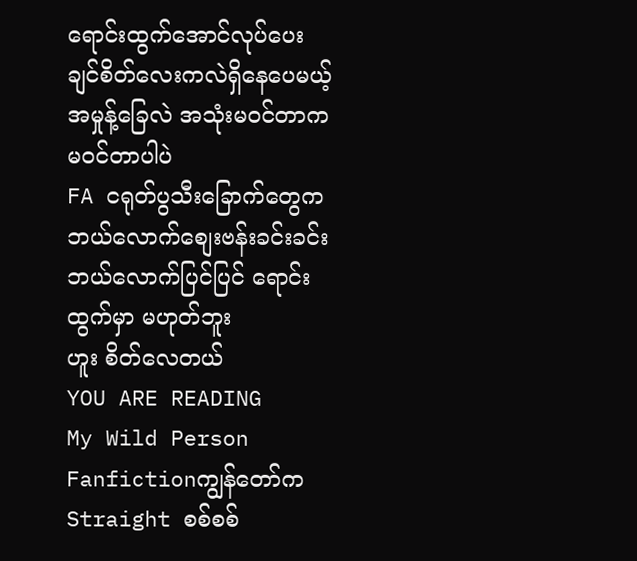ရောင်းထွက်အောင်လုပ်ပေးချင်စိတ်လေးကလဲရှိနေပေမယ့်
အမှုန့်ခြေလဲ အသုံးမဝင်တာက မဝင်တာပါပဲ
FA ငရုတ်ပွသီးခြောက်တွေကဘယ်လောက်စျေးဗန်းခင်းခင်း ဘယ်လောက်ပြင်ပြင် ရောင်းထွက်မှာ မဟုတ်ဘူး
ဟူး စိတ်လေတယ်
YOU ARE READING
My Wild Person
Fanfictionကျွန်တော်က Straight စစ်စစ်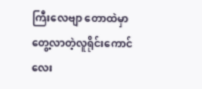ကြီးလေဗျာ တောထဲမှာတွေ့လာတဲ့လူရိုင်းကောင်လေး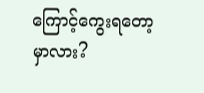ကြောင့်ကွေးရတော့မှာလား?